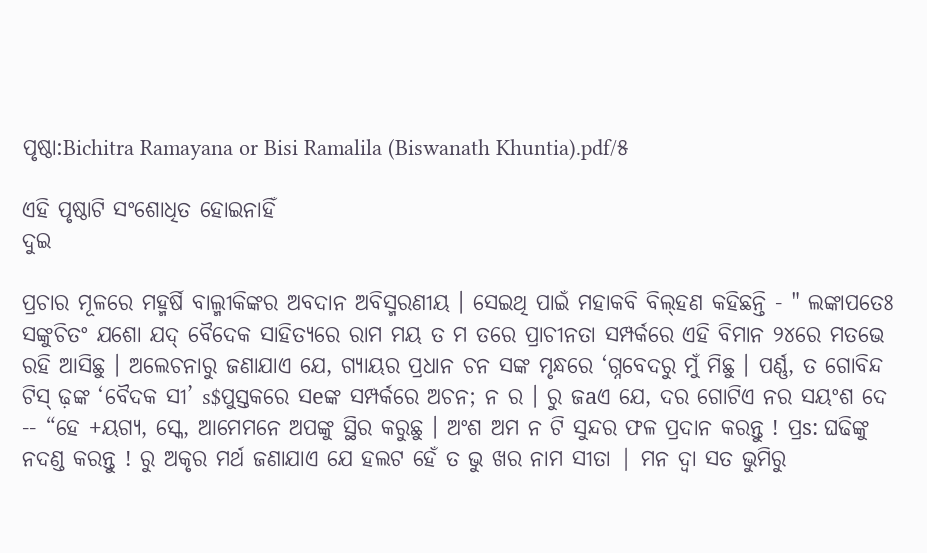ପୃଷ୍ଠା:Bichitra Ramayana or Bisi Ramalila (Biswanath Khuntia).pdf/୫

ଏହି ପୃଷ୍ଠାଟି ସଂଶୋଧିତ ହୋଇନାହିଁ
ଦୁଇ

ପ୍ରଚାର ମୂଳରେ ମହ୍ମର୍ଷି ବାଲ୍ମୀକିଙ୍କର ଅବଦାନ ଅବିସ୍ମରଣୀୟ । ସେଇଥି ପାଇଁ ମହାକବି ବିଲ୍‌ହଣ କ‌ହିଛନ୍ତି - " ଲଙ୍କାପତେଃ ସଙ୍କୁଚିତଂ ଯଶୋ ଯଦ୍ ବୈଦେକ ସାହିତ୍ୟରେ ରାମ ମୟ ତ ମ ତରେ ପ୍ରାଚୀନତା ସମ୍ପର୍କରେ ଏହି ବିମାନ ୨୪ରେ ମତଭେ ରହି ଆସିଛୁ । ଅଲେଚନାରୁ ଜଣାଯାଏ ଯେ, ଗ୍ୟାୟର ପ୍ରଧାନ ଚନ ସଙ୍କ ମୃନ୍ଧରେ ‘ଗ୍ନବେଦରୁ ମୁଁ ମିଛୁ । ପର୍ଣ୍ଣ, ତ ଗୋବିନ୍ଦ ଟିସ୍ ଢ଼ଙ୍କ ‘ବୈଦକ ସୀ’ s$ପୁସ୍ତକରେ ସeଙ୍କ ସମ୍ପର୍କରେ ଅଚନ; ନ ର । ରୁ ଜaଏ ଯେ, ଦର ଗୋଟିଏ ନର ସୟଂଶ ଦେ -- “ହେ +ୟଗ୍ୟ, ସ୍କେ, ଆମେମନେ ଅପଙ୍କୁ ସ୍ଥିର କରୁଛୁ । ଅଂଶ ଅମ ନ ଟି ସୁନ୍ଦର ଫଳ ପ୍ରଦାନ କରନ୍ତୁ ! ପ୍ରs: ଘଢିଙ୍କୁ ନଦଣ୍ଡ କରନ୍ତୁ ! ରୁ ଅକୃର ମର୍ଥ ଜଣାଯାଏ ଯେ ହଲଟ ହେଁ ତ ଭୁ ଖର ନାମ ସୀତା | ମନ ଦ୍ୱା ସତ ଭୁମିରୁ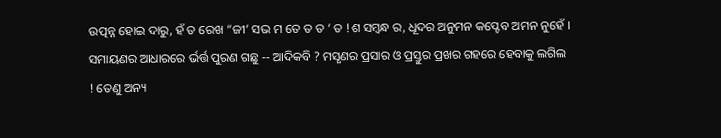ଉତ୍ପନ୍ନ ହୋଇ ଦାରୁ, ହଁ ତ ରେଖ “ଜୀ’ ସଭ ମ ତେ ତ ତ ‘ ତ !ଶ ସମ୍ବନ୍ଧ ର, ଧୂଦର ଅନୁମନ କପ୍ଟେବ ଅମନ ନୁହେଁ । ସମାୟଣର ଆଧାରରେ ର୍ଭର୍ତ୍ତ ପୁରଣ ଗଛୁ -- ଆଦିକବି ? ମସୃଣର ପ୍ରସାର ଓ ପ୍ରସ୍ତୁର ପ୍ରଖର ଗହରେ ହେବାକୁ ଲଗିଲ ! ତେଣୁ ଅନ୍ୟ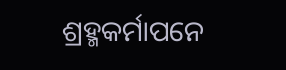ଶ୍ରହ୍ମକର୍ମାପନେ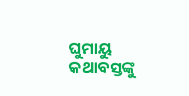ଘୁମାୟୁ କଥାବସ୍ତଙ୍କୁ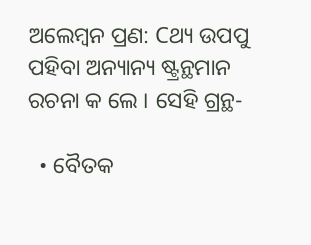ଅଲେମ୍ବନ ପ୍ରଣ: Cଥ୍ୟ ଉପପୁ ପହିବା ଅନ୍ୟାନ୍ୟ ଷ୍ଟ୍ରନ୍ଥମାନ ରଚନା କ ଲେ । ସେହି ଗ୍ରନ୍ଥ-

  • ବୈତକ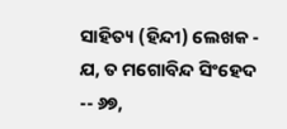ସାହିତ୍ୟ (ହିନ୍ଦୀ) ଲେଖକ - ଯ, ତ ମଗୋବିନ୍ଦ ସିଂହେଦ -- ୬୭,